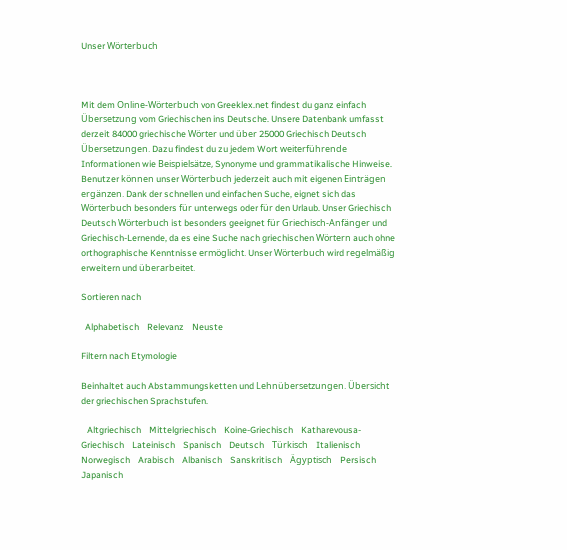Unser Wörterbuch



Mit dem Online-Wörterbuch von Greeklex.net findest du ganz einfach Übersetzung vom Griechischen ins Deutsche. Unsere Datenbank umfasst derzeit 84000 griechische Wörter und über 25000 Griechisch Deutsch Übersetzungen. Dazu findest du zu jedem Wort weiterführende Informationen wie Beispielsätze, Synonyme und grammatikalische Hinweise. Benutzer können unser Wörterbuch jederzeit auch mit eigenen Einträgen ergänzen. Dank der schnellen und einfachen Suche, eignet sich das Wörterbuch besonders für unterwegs oder für den Urlaub. Unser Griechisch Deutsch Wörterbuch ist besonders geeignet für Griechisch-Anfänger und Griechisch-Lernende, da es eine Suche nach griechischen Wörtern auch ohne orthographische Kenntnisse ermöglicht. Unser Wörterbuch wird regelmäßig erweitern und überarbeitet.

Sortieren nach

  Alphabetisch    Relevanz    Neuste

Filtern nach Etymologie

Beinhaltet auch Abstammungsketten und Lehnübersetzungen. Übersicht der griechischen Sprachstufen.

   Altgriechisch    Mittelgriechisch    Koine-Griechisch    Katharevousa-Griechisch    Lateinisch    Spanisch    Deutsch    Türkisch    Italienisch    Norwegisch    Arabisch    Albanisch    Sanskritisch    Ägyptisch    Persisch    Japanisch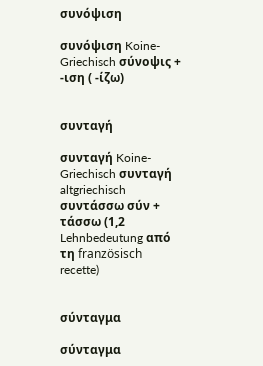συνόψιση

συνόψιση Koine-Griechisch σύνοψις + -ιση ( -ίζω)


συνταγή

συνταγή Koine-Griechisch συνταγή altgriechisch συντάσσω σύν + τάσσω (1,2 Lehnbedeutung από τη französisch recette)


σύνταγμα

σύνταγμα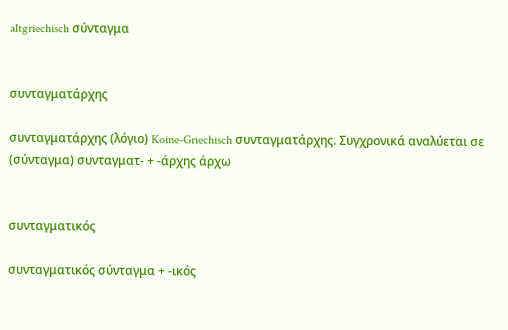altgriechisch σύνταγμα


συνταγματάρχης

συνταγματάρχης (λόγιο) Koine-Griechisch συνταγματάρχης. Συγχρονικά αναλύεται σε (σύνταγμα) συνταγματ- + -άρχης άρχω


συνταγματικός

συνταγματικός σύνταγμα + -ικός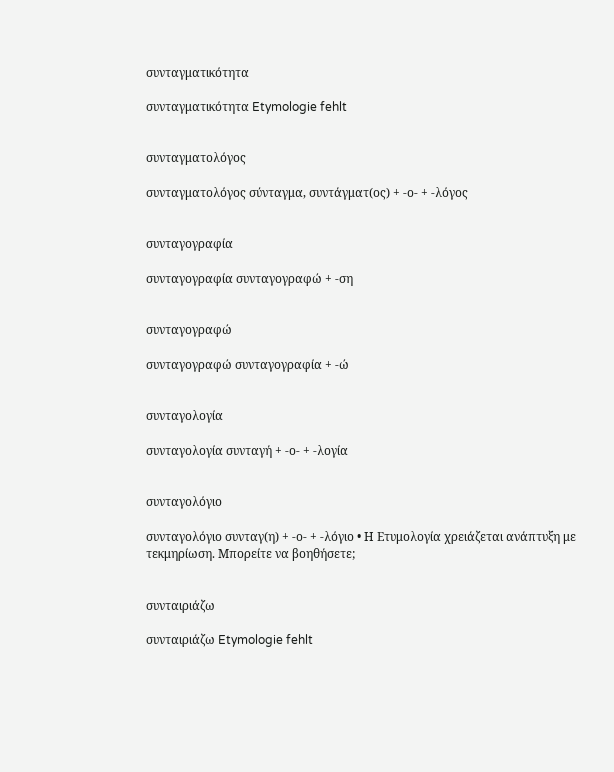συνταγματικότητα

συνταγματικότητα Etymologie fehlt


συνταγματολόγος

συνταγματολόγος σύνταγμα, συντάγματ(ος) + -ο- + -λόγος


συνταγογραφία

συνταγογραφία συνταγογραφώ + -ση


συνταγογραφώ

συνταγογραφώ συνταγογραφία + -ώ


συνταγολογία

συνταγολογία συνταγή + -ο- + -λογία


συνταγολόγιο

συνταγολόγιο συνταγ(η) + -ο- + -λόγιο • Η Ετυμολογία χρειάζεται ανάπτυξη με τεκμηρίωση. Μπορείτε να βοηθήσετε;


συνταιριάζω

συνταιριάζω Etymologie fehlt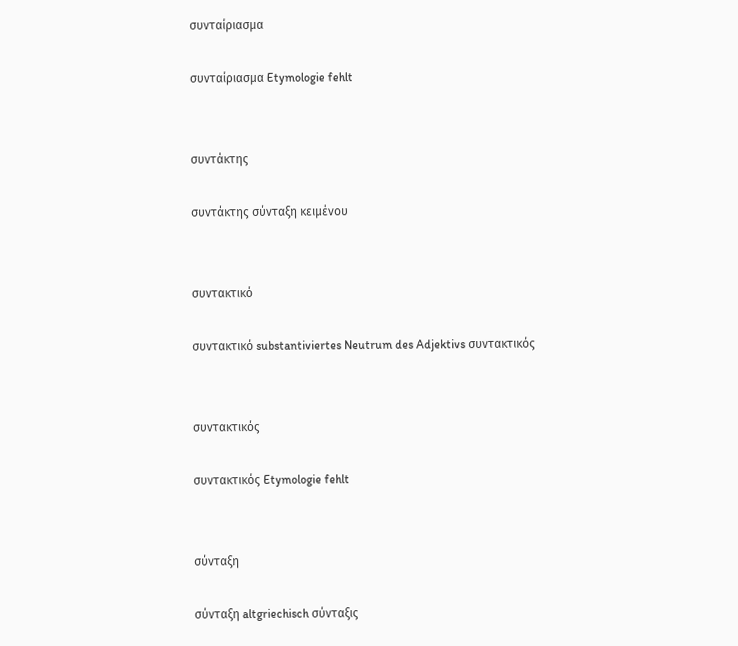συνταίριασμα

συνταίριασμα Etymologie fehlt


συντάκτης

συντάκτης σύνταξη κειμένου


συντακτικό

συντακτικό substantiviertes Neutrum des Adjektivs συντακτικός


συντακτικός

συντακτικός Etymologie fehlt


σύνταξη

σύνταξη altgriechisch σύνταξις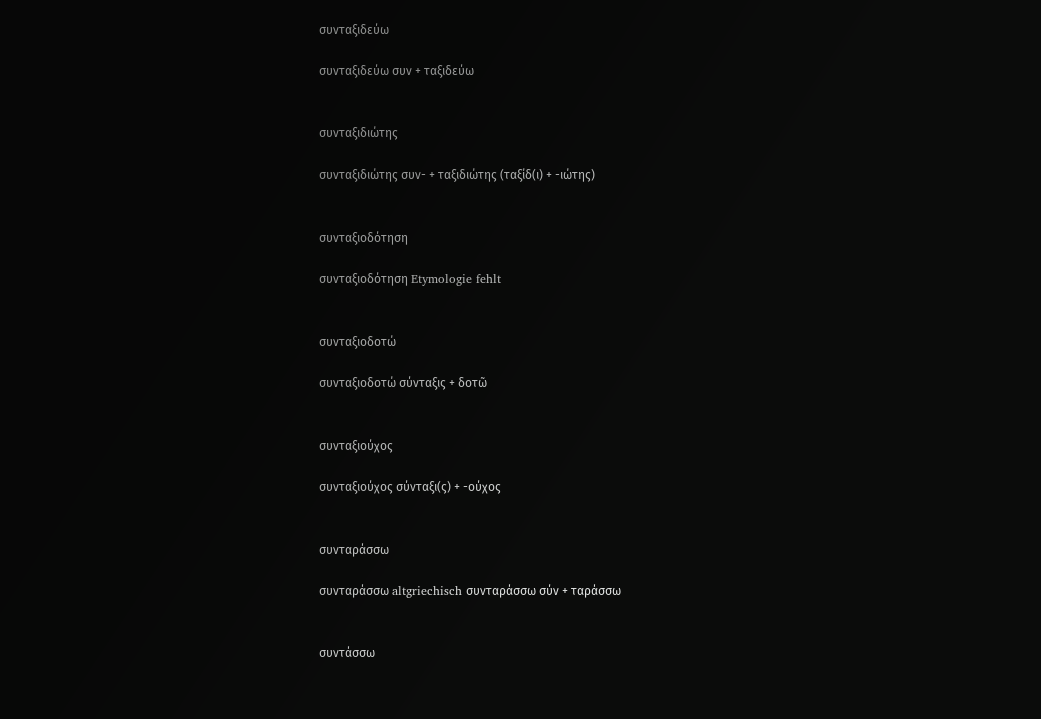συνταξιδεύω

συνταξιδεύω συν + ταξιδεύω


συνταξιδιώτης

συνταξιδιώτης συν- + ταξιδιώτης (ταξίδ(ι) + -ιώτης)


συνταξιοδότηση

συνταξιοδότηση Etymologie fehlt


συνταξιοδοτώ

συνταξιοδοτώ σύνταξις + δοτῶ


συνταξιούχος

συνταξιούχος σύνταξι(ς) + -ούχος


συνταράσσω

συνταράσσω altgriechisch συνταράσσω σύν + ταράσσω


συντάσσω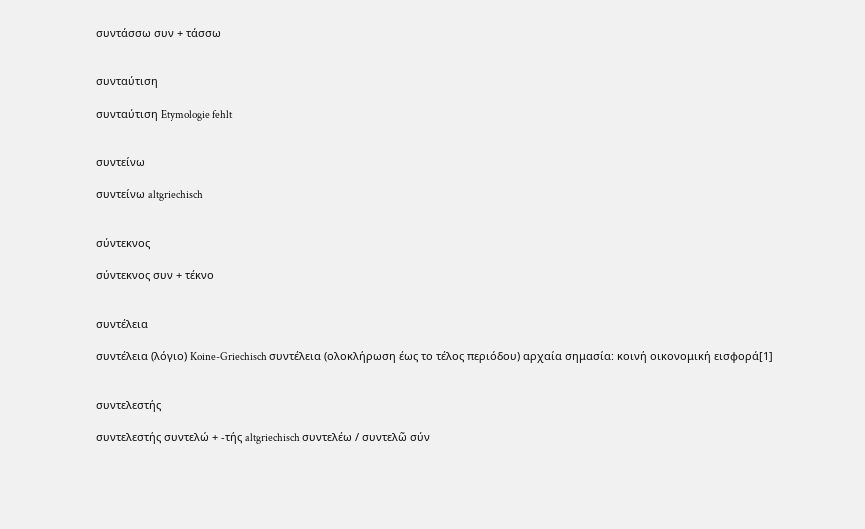συντάσσω συν + τάσσω


συνταύτιση

συνταύτιση Etymologie fehlt


συντείνω

συντείνω altgriechisch


σύντεκνος

σύντεκνος συν + τέκνο


συντέλεια

συντέλεια (λόγιο) Koine-Griechisch συντέλεια (ολοκλήρωση έως το τέλος περιόδου) αρχαία σημασία: κοινή οικονομική εισφορά[1]


συντελεστής

συντελεστής συντελώ + -τής altgriechisch συντελέω / συντελῶ σύν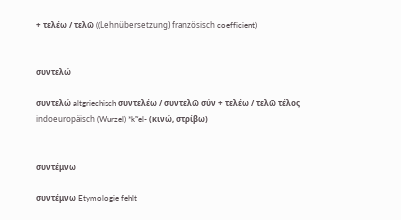+ τελέω / τελῶ ((Lehnübersetzung) französisch coefficient)


συντελώ

συντελώ altgriechisch συντελέω / συντελῶ σύν + τελέω / τελῶ τέλος indoeuropäisch (Wurzel) *kʷel- (κινώ, στρίβω)


συντέμνω

συντέμνω Etymologie fehlt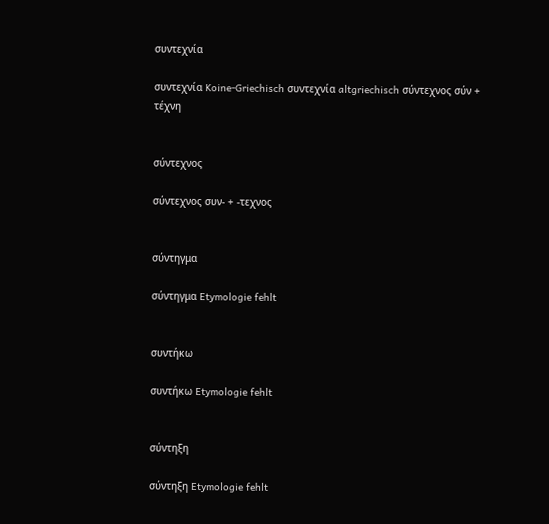συντεχνία

συντεχνία Koine-Griechisch συντεχνία altgriechisch σύντεχνος σύν + τέχνη


σύντεχνος

σύντεχνος συν- + -τεχνος


σύντηγμα

σύντηγμα Etymologie fehlt


συντήκω

συντήκω Etymologie fehlt


σύντηξη

σύντηξη Etymologie fehlt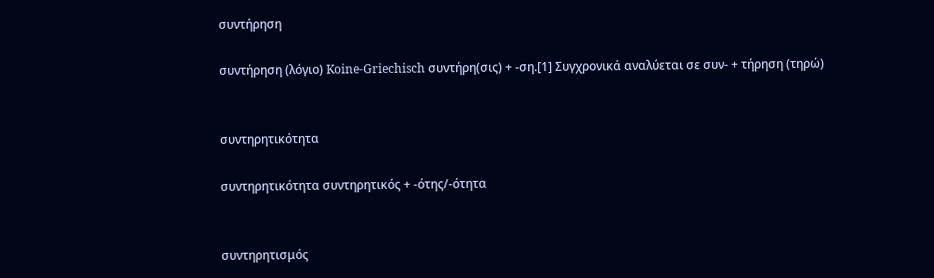συντήρηση

συντήρηση (λόγιο) Koine-Griechisch συντήρη(σις) + -ση.[1] Συγχρονικά αναλύεται σε συν- + τήρηση (τηρώ)


συντηρητικότητα

συντηρητικότητα συντηρητικός + -ότης/-ότητα


συντηρητισμός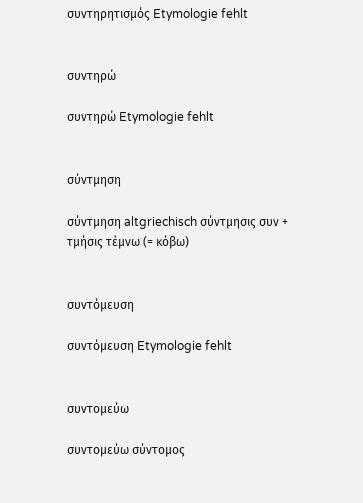συντηρητισμός Etymologie fehlt


συντηρώ

συντηρώ Etymologie fehlt


σύντμηση

σύντμηση altgriechisch σύντμησις συν + τμήσις τέμνω (= κόβω)


συντόμευση

συντόμευση Etymologie fehlt


συντομεύω

συντομεύω σύντομος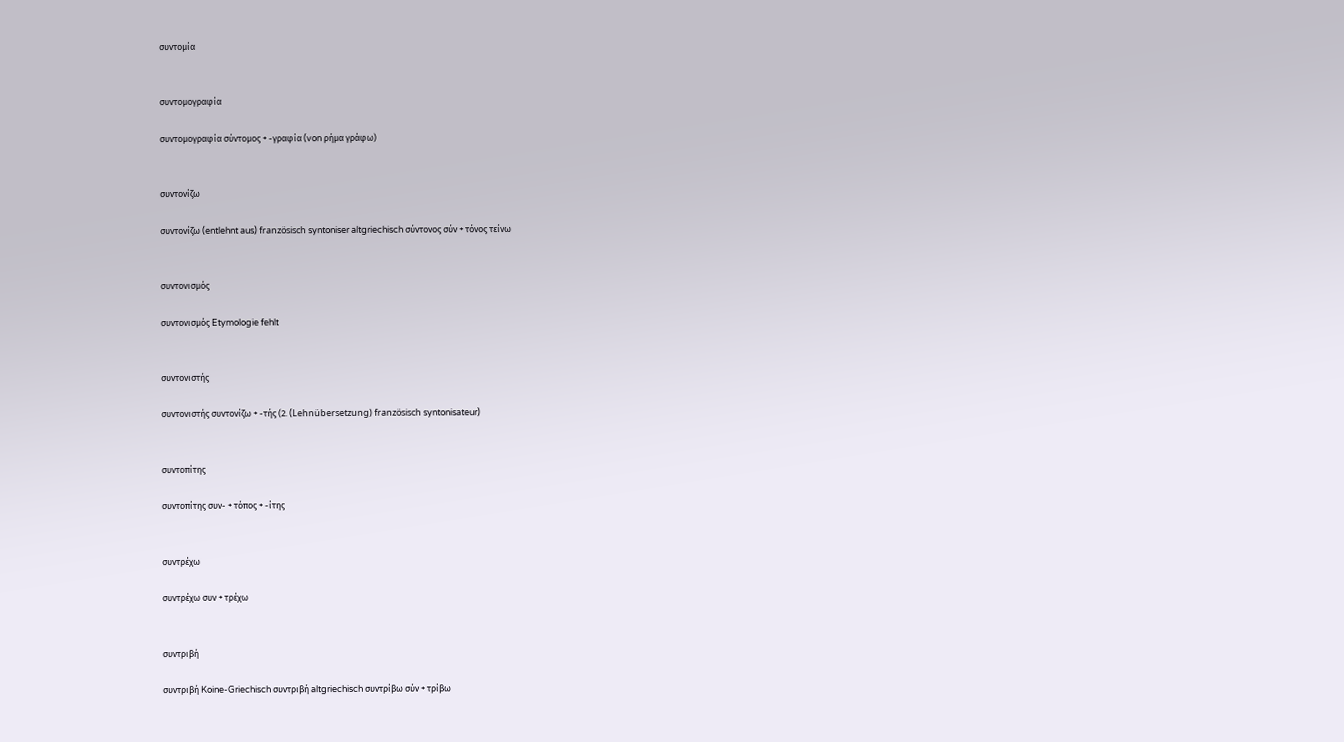συντομία


συντομογραφία

συντομογραφία σύντομος + -γραφία (von ρήμα γράφω)


συντονίζω

συντονίζω (entlehnt aus) französisch syntoniser altgriechisch σύντονος σύν + τόνος τείνω


συντονισμός

συντονισμός Etymologie fehlt


συντονιστής

συντονιστής συντονίζω + -τής (2. (Lehnübersetzung) französisch syntonisateur)


συντοπίτης

συντοπίτης συν- + τόπος + -ίτης


συντρέχω

συντρέχω συν + τρέχω


συντριβή

συντριβή Koine-Griechisch συντριβή altgriechisch συντρίβω σύν + τρίβω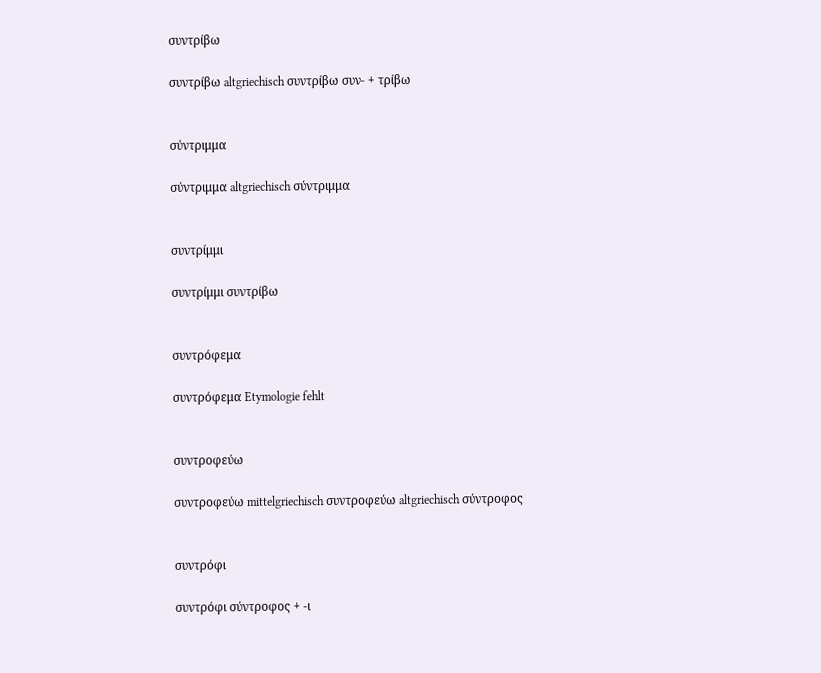συντρίβω

συντρίβω altgriechisch συντρίβω συν- + τρίβω


σύντριμμα

σύντριμμα altgriechisch σύντριμμα


συντρίμμι

συντρίμμι συντρίβω


συντρόφεμα

συντρόφεμα Etymologie fehlt


συντροφεύω

συντροφεύω mittelgriechisch συντροφεύω altgriechisch σύντροφος


συντρόφι

συντρόφι σύντροφος + -ι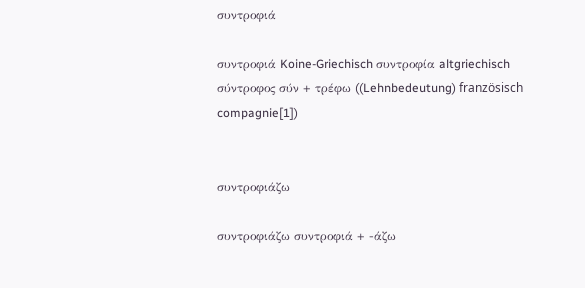συντροφιά

συντροφιά Koine-Griechisch συντροφία altgriechisch σύντροφος σύν + τρέφω ((Lehnbedeutung) französisch compagnie[1])


συντροφιάζω

συντροφιάζω συντροφιά + -άζω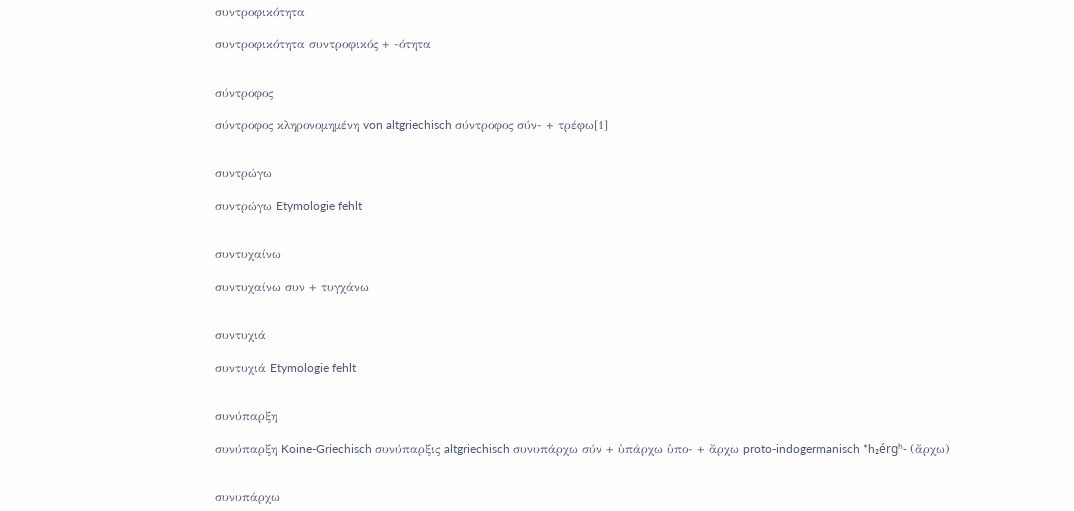συντροφικότητα

συντροφικότητα συντροφικός + -ότητα


σύντροφος

σύντροφος κληρονομημένη von altgriechisch σύντροφος σύν- + τρέφω[1]


συντρώγω

συντρώγω Etymologie fehlt


συντυχαίνω

συντυχαίνω συν + τυγχάνω


συντυχιά

συντυχιά Etymologie fehlt


συνύπαρξη

συνύπαρξη Koine-Griechisch συνύπαρξις altgriechisch συνυπάρχω σύν + ὑπάρχω ὑπο- + ἄρχω proto-indogermanisch *h₂érgʰ- (ἄρχω)


συνυπάρχω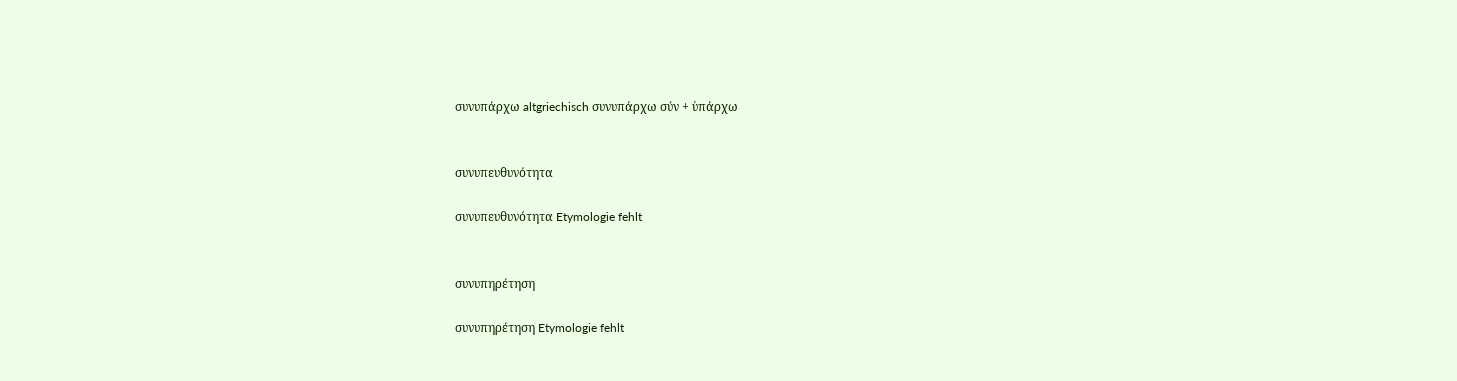συνυπάρχω altgriechisch συνυπάρχω σύν + ὑπάρχω


συνυπευθυνότητα

συνυπευθυνότητα Etymologie fehlt


συνυπηρέτηση

συνυπηρέτηση Etymologie fehlt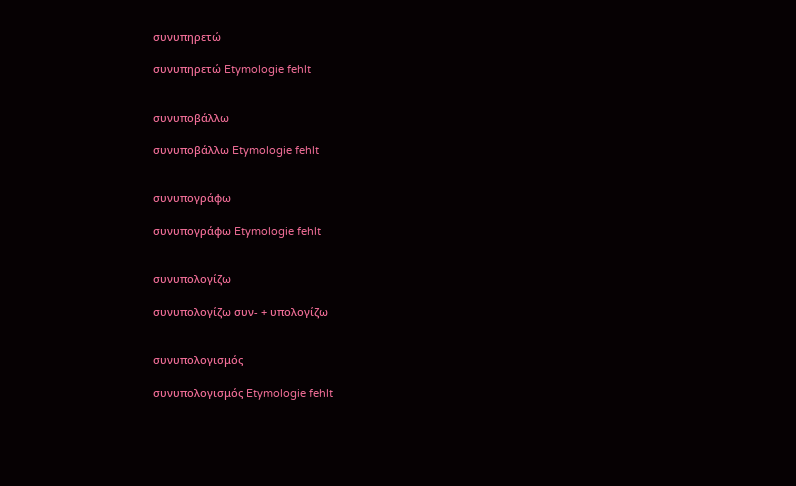συνυπηρετώ

συνυπηρετώ Etymologie fehlt


συνυποβάλλω

συνυποβάλλω Etymologie fehlt


συνυπογράφω

συνυπογράφω Etymologie fehlt


συνυπολογίζω

συνυπολογίζω συν- + υπολογίζω


συνυπολογισμός

συνυπολογισμός Etymologie fehlt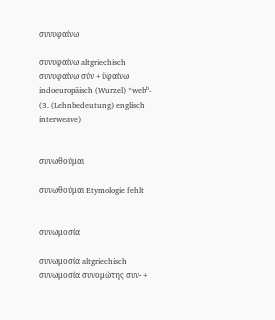συνυφαίνω

συνυφαίνω altgriechisch συνυφαίνω σύν + ὑφαίνω indoeuropäisch (Wurzel) *webʰ- (3. (Lehnbedeutung) englisch interweave)


συνωθούμαι

συνωθούμαι Etymologie fehlt


συνωμοσία

συνωμοσία altgriechisch συνωμοσία συνομώτης συν- +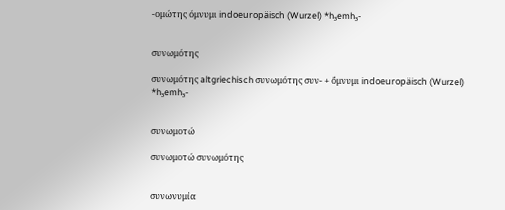-ομώτης όμνυμι indoeuropäisch (Wurzel) *h₃emh₃-


συνωμότης

συνωμότης altgriechisch συνωμότης συν- + ὄμνυμι indoeuropäisch (Wurzel) *h₃emh₃-


συνωμοτώ

συνωμοτώ συνωμότης


συνωνυμία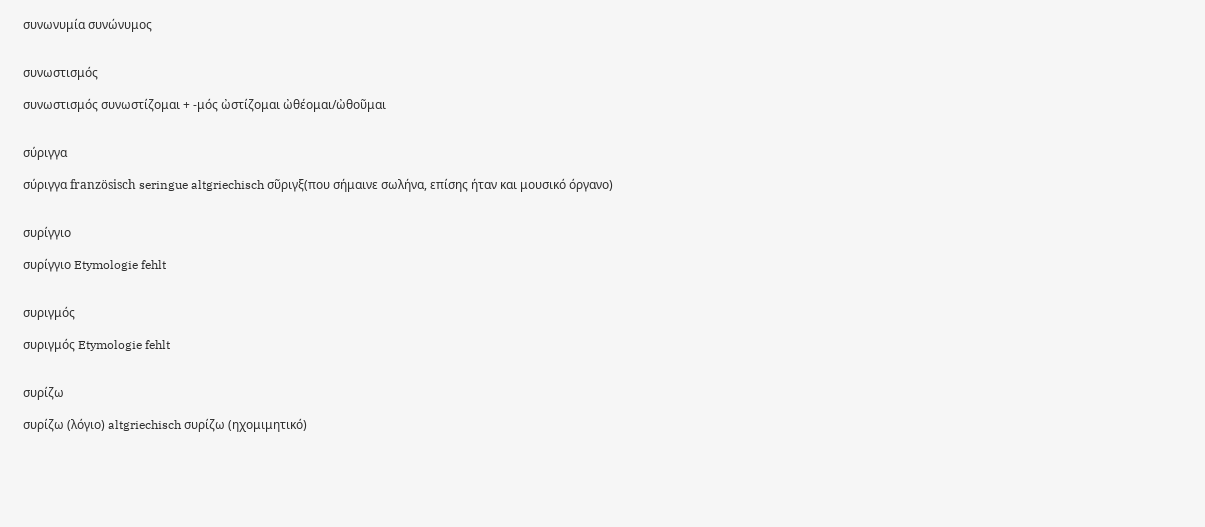συνωνυμία συνώνυμος


συνωστισμός

συνωστισμός συνωστίζομαι + -μός ὠστίζομαι ὠθέομαι/ὠθοῦμαι


σύριγγα

σύριγγα französisch seringue altgriechisch σῦριγξ(που σήμαινε σωλήνα, επίσης ήταν και μουσικό όργανο)


συρίγγιο

συρίγγιο Etymologie fehlt


συριγμός

συριγμός Etymologie fehlt


συρίζω

συρίζω (λόγιο) altgriechisch συρίζω (ηχομιμητικό)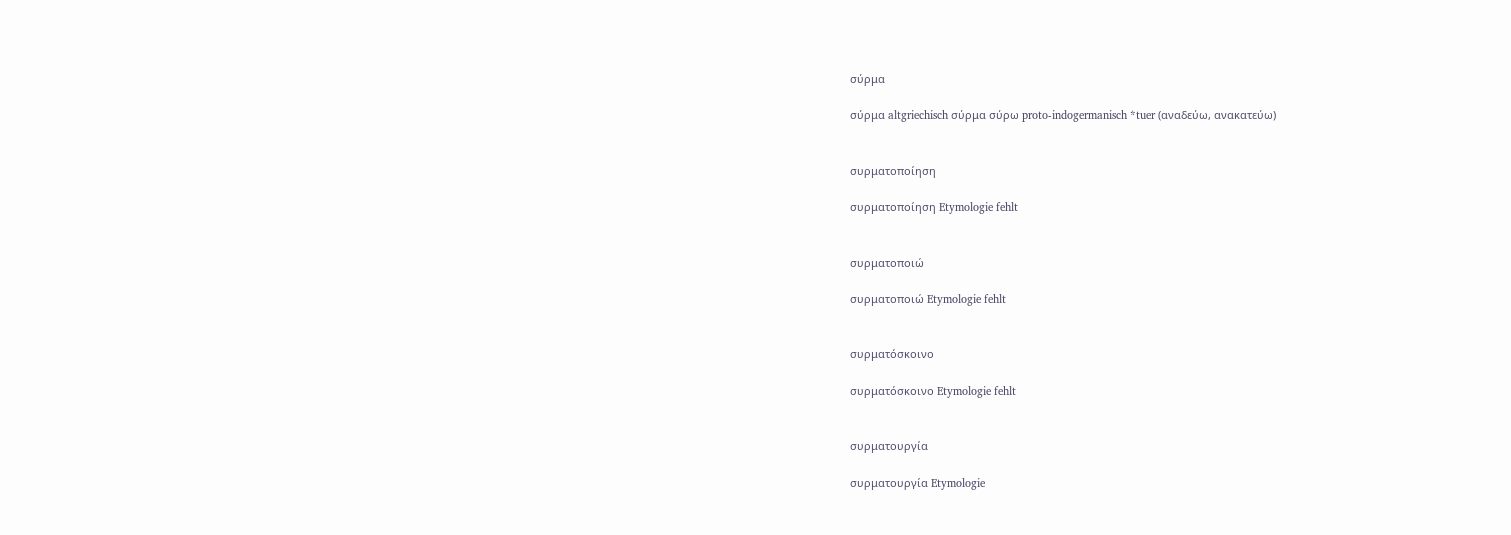σύρμα

σύρμα altgriechisch σύρμα σύρω proto-indogermanisch *tuer (αναδεύω, ανακατεύω)


συρματοποίηση

συρματοποίηση Etymologie fehlt


συρματοποιώ

συρματοποιώ Etymologie fehlt


συρματόσκοινο

συρματόσκοινο Etymologie fehlt


συρματουργία

συρματουργία Etymologie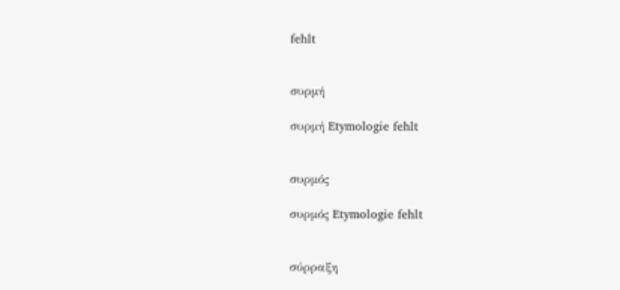fehlt


συρμή

συρμή Etymologie fehlt


συρμός

συρμός Etymologie fehlt


σύρραξη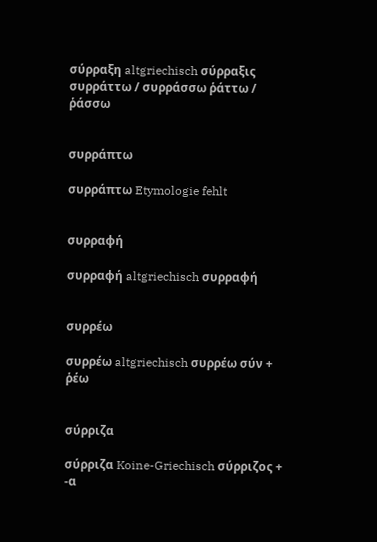σύρραξη altgriechisch σύρραξις συρράττω / συρράσσω ῥάττω / ῥάσσω


συρράπτω

συρράπτω Etymologie fehlt


συρραφή

συρραφή altgriechisch συρραφή


συρρέω

συρρέω altgriechisch συρρέω σύν + ῥέω


σύρριζα

σύρριζα Koine-Griechisch σύρριζος + -α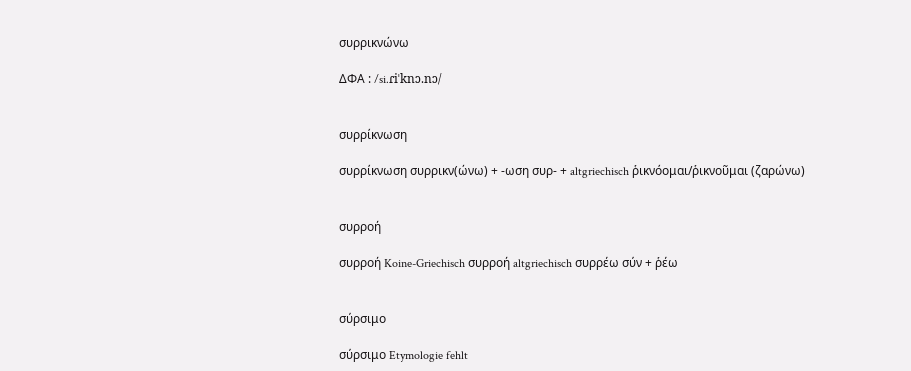συρρικνώνω

ΔΦΑ : /si.ɾiˈknɔ.nɔ/


συρρίκνωση

συρρίκνωση συρρικν(ώνω) + -ωση συρ- + altgriechisch ῥικνόομαι/ῥικνοῦμαι (ζαρώνω)


συρροή

συρροή Koine-Griechisch συρροή altgriechisch συρρέω σύν + ῥέω


σύρσιμο

σύρσιμο Etymologie fehlt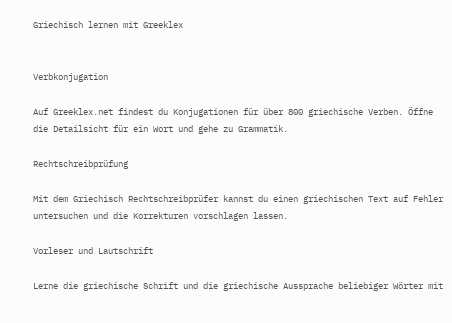Griechisch lernen mit Greeklex


Verbkonjugation

Auf Greeklex.net findest du Konjugationen für über 800 griechische Verben. Öffne die Detailsicht für ein Wort und gehe zu Grammatik.

Rechtschreibprüfung

Mit dem Griechisch Rechtschreibprüfer kannst du einen griechischen Text auf Fehler untersuchen und die Korrekturen vorschlagen lassen.

Vorleser und Lautschrift

Lerne die griechische Schrift und die griechische Aussprache beliebiger Wörter mit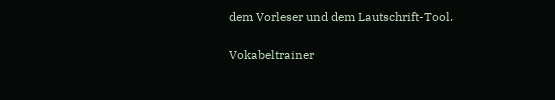dem Vorleser und dem Lautschrift-Tool.

Vokabeltrainer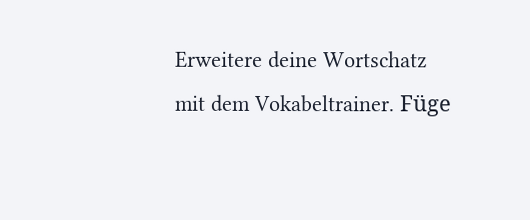Erweitere deine Wortschatz mit dem Vokabeltrainer. Füge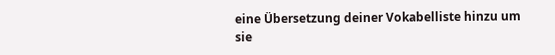eine Übersetzung deiner Vokabelliste hinzu um sie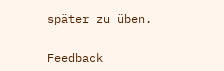später zu üben.


Feedback